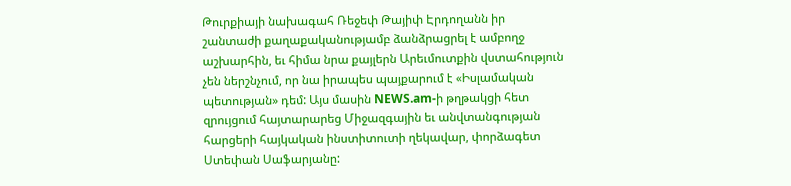Թուրքիայի նախագահ Ռեջեփ Թայիփ Էրդողանն իր շանտաժի քաղաքականությամբ ձանձրացրել է ամբողջ աշխարհին, եւ հիմա նրա քայլերն Արեւմուտքին վստահություն չեն ներշնչում, որ նա իրապես պայքարում է «Իսլամական պետության» դեմ: Այս մասին NEWS.am-ի թղթակցի հետ զրույցում հայտարարեց Միջազգային եւ անվտանգության հարցերի հայկական ինստիտուտի ղեկավար, փորձագետ Ստեփան Սաֆարյանը: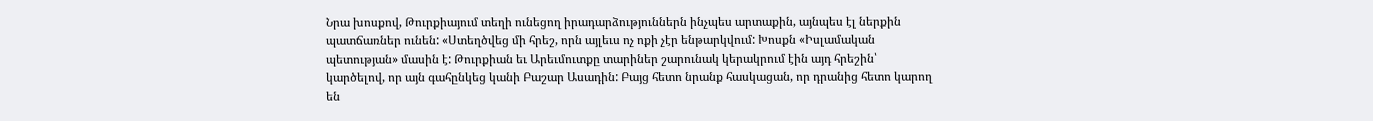Նրա խոսքով, Թուրքիայում տեղի ունեցող իրադարձություններն ինչպես արտաքին, այնպես էլ ներքին պատճառներ ունեն: «Ստեղծվեց մի հրեշ, որն այլեւս ոչ ոքի չէր ենթարկվում: Խոսքն «Իսլամական պետության» մասին է: Թուրքիան եւ Արեւմուտքը տարիներ շարունակ կերակրում էին այդ հրեշին՝ կարծելով, որ այն գահընկեց կանի Բաշար Ասադին: Բայց հետո նրանք հասկացան, որ դրանից հետո կարող են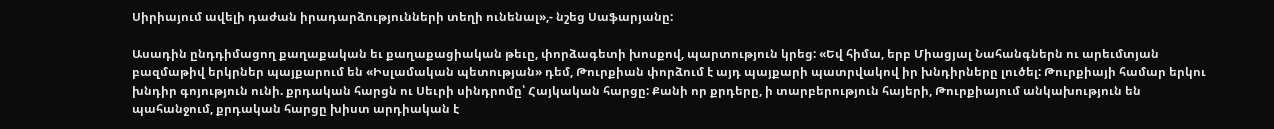Սիրիայում ավելի դաժան իրադարձությունների տեղի ունենալ»,- նշեց Սաֆարյանը:

Ասադին ընդդիմացող քաղաքական եւ քաղաքացիական թեւը, փորձագետի խոսքով, պարտություն կրեց: «Եվ հիմա, երբ Միացյալ Նահանգներն ու արեւմտյան բազմաթիվ երկրներ պայքարում են «Իսլամական պետության» դեմ, Թուրքիան փորձում է այդ պայքարի պատրվակով իր խնդիրները լուծել: Թուրքիայի համար երկու խնդիր գոյություն ունի. քրդական հարցն ու Սեւրի սինդրոմը՝ Հայկական հարցը: Քանի որ քրդերը, ի տարբերություն հայերի, Թուրքիայում անկախություն են պահանջում, քրդական հարցը խիստ արդիական է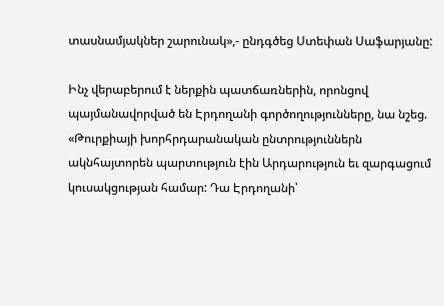տասնամյակներ շարունակ»,- ընդգծեց Ստեփան Սաֆարյանը:

Ինչ վերաբերում է ներքին պատճառներին, որոնցով պայմանավորված են Էրդողանի գործողությունները, նա նշեց. «Թուրքիայի խորհրդարանական ընտրություններն ակնհայտորեն պարտություն էին Արդարություն եւ զարգացում կուսակցության համար: Դա Էրդողանի՝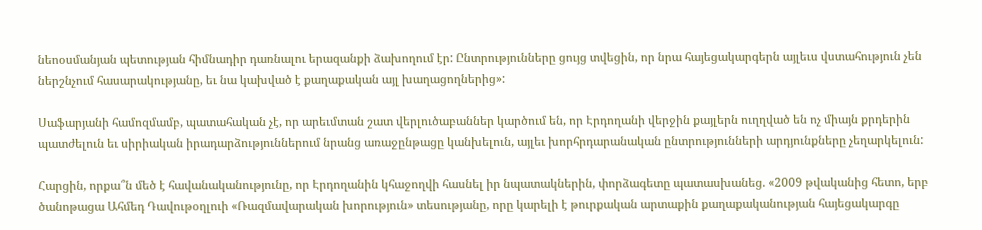նեոօսմանյան պետության հիմնադիր դառնալու երազանքի ձախողում էր: Ընտրությունները ցույց տվեցին, որ նրա հայեցակարգերն այլեւս վստահություն չեն ներշնչում հասարակությանը, եւ նա կախված է քաղաքական այլ խաղացողներից»:

Սաֆարյանի համոզմամբ, պատահական չէ, որ արեւմտան շատ վերլուծաբաններ կարծում են, որ Էրդողանի վերջին քայլերն ուղղված են ոչ միայն քրդերին պատժելուն եւ սիրիական իրադարձություններում նրանց առաջընթացը կանխելուն, այլեւ խորհրդարանական ընտրությունների արդյունքները չեղարկելուն:

Հարցին, որքա՞ն մեծ է հավանականությունը, որ Էրդողանին կհաջողվի հասնել իր նպատակներին, փորձագետը պատասխանեց. «2009 թվականից հետո, երբ ծանոթացա Ահմեդ Դավութօղլուի «Ռազմավարական խորություն» տեսությանը, որը կարելի է թուրքական արտաքին քաղաքականության հայեցակարգը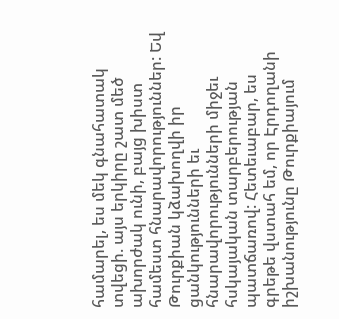համարել, ես մեկ գնահատակ տվեցի. այս երկիրը շատ մեծ ախորժակ ունի, բայց խիստ համեստ հնարավորություններ: Եվ Թուրքիան կձախողվի իր ցանկությունների եւ հնարավորությունների միջեւ հսկայական տարբերության պատճառով: Հետեւաբար, ես գրեթե վստահ եմ, որ Էրդողանի իշխանությունը Թուրքիայում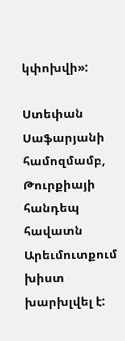կփոխվի»:

Ստեփան Սաֆարյանի համոզմամբ, Թուրքիայի հանդեպ հավատն Արեւմուտքում խիստ խարխլվել է: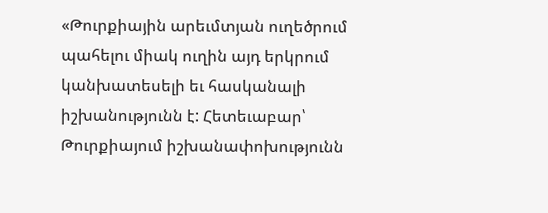«Թուրքիային արեւմտյան ուղեծրում պահելու միակ ուղին այդ երկրում կանխատեսելի եւ հասկանալի իշխանությունն է: Հետեւաբար՝ Թուրքիայում իշխանափոխությունն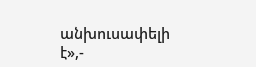անխուսափելի է»,-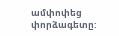ամփոփեց փորձագետը: